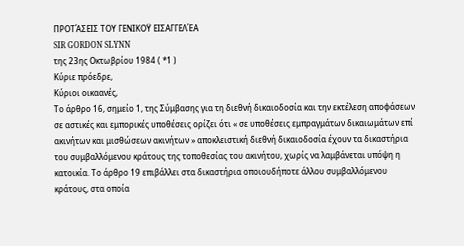ΠΡΟΤΆΣΕΙΣ ΤΟΥ ΓΕΝΙΚΟΫ ΕΙΣΑΓΓΕΛΈΑ
SIR GORDON SLYNN
της 23ης Οκτωβρίου 1984 ( *1 )
Κύριε πρόεδρε,
Κύριοι οικαανές,
Το άρθρο 16, σημείο 1, της Σύμβασης για τη διεθνή δικαιοδοσία και την εκτέλεση αποφάσεων σε αστικές και εμπορικές υποθέσεις ορίζει ότι « σε υποθέσεις εμπραγμάτων δικαιωμάτων επί ακινήτων και μισθώσεων ακινήτων » αποκλειστική διεθνή δικαιοδοσία έχουν τα δικαστήρια του συμβαλλόμενου κράτους της τοποθεσίας του ακινήτου, χωρίς να λαμβάνεται υπόψη η κατοικία. Το άρθρο 19 επιβάλλει στα δικαστήρια οποιουδήποτε άλλου συμβαλλόμενου κράτους, στα οποία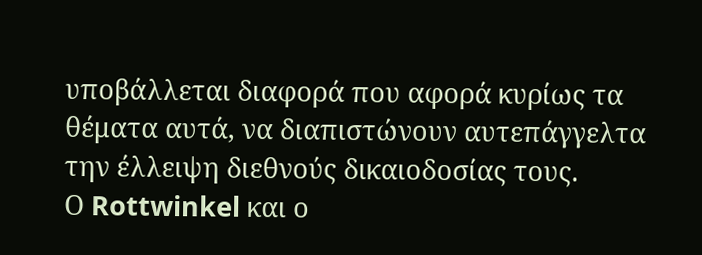υποβάλλεται διαφορά που αφορά κυρίως τα θέματα αυτά, να διαπιστώνουν αυτεπάγγελτα την έλλειψη διεθνούς δικαιοδοσίας τους.
Ο Rottwinkel και ο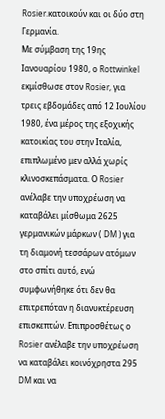Rosier.κατοικούν και οι δύο στη Γερμανία.
Με σύμβαση της 19ης Ιανουαρίου 1980, ο Rottwinkel εκμίσθωσε στον Rosier, για τρεις εβδομάδες από 12 Ιουλίου 1980, ένα μέρος της εξοχικής κατοικίας του στην Ιταλία, επιπλωμένο μεν αλλά χωρίς κλινοσκεπάσματα. Ο Rosier ανέλαβε την υποχρέωση να καταβάλει μίσθωμα 2625 γερμανικών μάρκων ( DM ) για τη διαμονή τεσσάρων ατόμων στο σπίτι αυτό, ενώ συμφωνήθηκε ότι δεν θα επιτρεπόταν η διανυκτέρευση επισκεπτών. Επιπροσθέτως ο Rosier ανέλαβε την υποχρέωση να καταβάλει κοινόχρηστα 295 DM και να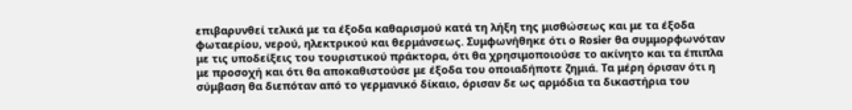επιβαρυνθεί τελικά με τα έξοδα καθαρισμού κατά τη λήξη της μισθώσεως και με τα έξοδα φωταερίου, νερού, ηλεκτρικού και θερμάνσεως. Συμφωνήθηκε ότι ο Rosier θα συμμορφωνόταν με τις υποδείξεις του τουριστικού πράκτορα, ότι θα χρησιμοποιούσε το ακίνητο και τα έπιπλα με προσοχή και ότι θα αποκαθιστούσε με έξοδα του οποιαδήποτε ζημιά. Τα μέρη όρισαν ότι η σύμβαση θα διεπόταν από το γερμανικό δίκαιο, όρισαν δε ως αρμόδια τα δικαστήρια του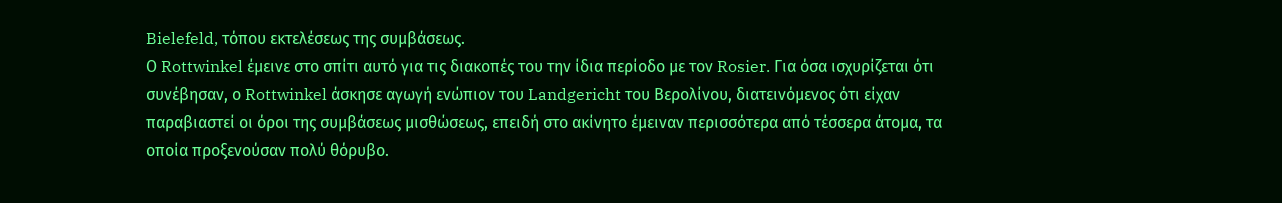Bielefeld, τόπου εκτελέσεως της συμβάσεως.
Ο Rottwinkel έμεινε στο σπίτι αυτό για τις διακοπές του την ίδια περίοδο με τον Rosier. Για όσα ισχυρίζεται ότι συνέβησαν, ο Rottwinkel άσκησε αγωγή ενώπιον του Landgericht του Βερολίνου, διατεινόμενος ότι είχαν παραβιαστεί οι όροι της συμβάσεως μισθώσεως, επειδή στο ακίνητο έμειναν περισσότερα από τέσσερα άτομα, τα οποία προξενούσαν πολύ θόρυβο.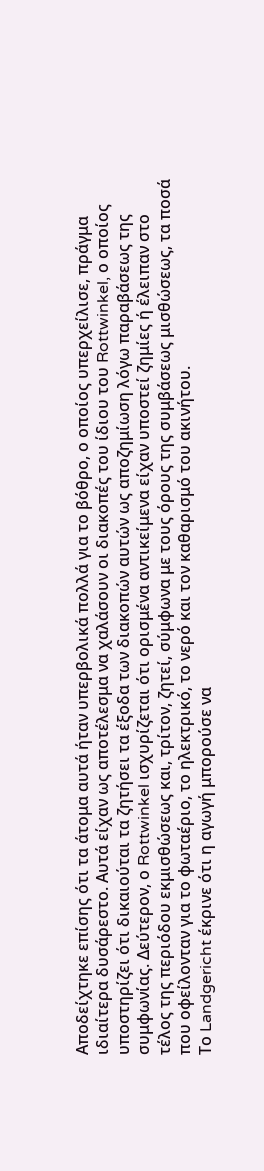Αποδείχτηκε επίσης ότι τα άτομα αυτά ήταν υπερβολικά πολλά για το βόθρο, ο οποίος υπερχείλισε, πράγμα ιδιαίτερα δυσάρεστο. Αυτά είχαν ως αποτέλεσμα να χαλάσουν οι διακοπές του ίδιου του Rottwinkel, ο οποίος υποστηρίζει ότι δικαιούται τα ζητήσει τα έξοδα των διακοπών αυτών ως αποζημίωση λόγω παραβάσεως της συμφωνίας. Δεύτερον, ο Rottwinkel ισχυρίζεται ότι ορισμένα αντικείμενα είχαν υποστεί ζημίες ή έλειπαν στο τέλος της περιόδου εκμισθώσεως και, τρίτον, ζητεί, σύμφωνα με τους όρους της συμβάσεως μισθώσεως, τα ποσά που οφείλονταν για το φωταέριο, το ηλεκτρικό, το νερό και τον καθαρισμό του ακινήτου.
Το Landgericht έκρινε ότι η αγωγή μπορούσε να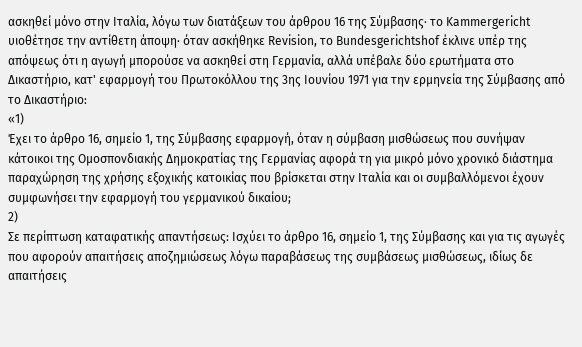ασκηθεί μόνο στην Ιταλία, λόγω των διατάξεων του άρθρου 16 της Σύμβασης∙ το Kammergericht υιοθέτησε την αντίθετη άποψη∙ όταν ασκήθηκε Revision, το Bundesgerichtshof έκλινε υπέρ της απόψεως ότι η αγωγή μπορούσε να ασκηθεί στη Γερμανία, αλλά υπέβαλε δύο ερωτήματα στο Δικαστήριο, κατ' εφαρμογή του Πρωτοκόλλου της 3ης Ιουνίου 1971 για την ερμηνεία της Σύμβασης από το Δικαστήριο:
«1)
Έχει το άρθρο 16, σημείο 1, της Σύμβασης εφαρμογή, όταν η σύμβαση μισθώσεως που συνήψαν κάτοικοι της Ομοσπονδιακής Δημοκρατίας της Γερμανίας αφορά τη για μικρό μόνο χρονικό διάστημα παραχώρηση της χρήσης εξοχικής κατοικίας που βρίσκεται στην Ιταλία και οι συμβαλλόμενοι έχουν συμφωνήσει την εφαρμογή του γερμανικού δικαίου;
2)
Σε περίπτωση καταφατικής απαντήσεως: Ισχύει το άρθρο 16, σημείο 1, της Σύμβασης και για τις αγωγές που αφορούν απαιτήσεις αποζημιώσεως λόγω παραβάσεως της συμβάσεως μισθώσεως, ιδίως δε απαιτήσεις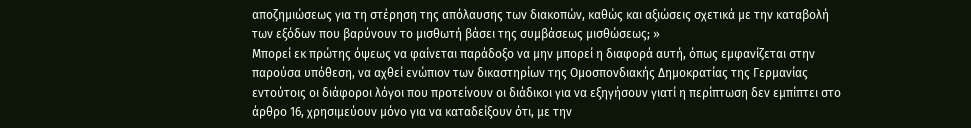αποζημιώσεως για τη στέρηση της απόλαυσης των διακοπών, καθώς και αξιώσεις σχετικά με την καταβολή των εξόδων που βαρύνουν το μισθωτή βάσει της συμβάσεως μισθώσεως; »
Μπορεί εκ πρώτης όψεως να φαίνεται παράδοξο να μην μπορεί η διαφορά αυτή, όπως εμφανίζεται στην παρούσα υπόθεση, να αχθεί ενώπιον των δικαστηρίων της Ομοσπονδιακής Δημοκρατίας της Γερμανίας εντούτοις οι διάφοροι λόγοι που προτείνουν οι διάδικοι για να εξηγήσουν γιατί η περίπτωση δεν εμπίπτει στο άρθρο 16, χρησιμεύουν μόνο για να καταδείξουν ότι, με την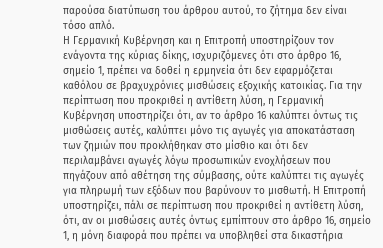παρούσα διατύπωση του άρθρου αυτού, το ζήτημα δεν είναι τόσο απλό.
Η Γερμανική Κυβέρνηση και η Επιτροπή υποστηρίζουν τον ενάγοντα της κύριας δίκης, ισχυριζόμενες ότι στο άρθρο 16, σημείο 1, πρέπει να δοθεί η ερμηνεία ότι δεν εφαρμόζεται καθόλου σε βραχυχρόνιες μισθώσεις εξοχικής κατοικίας. Για την περίπτωση που προκριθεί η αντίθετη λύση, η Γερμανική Κυβέρνηση υποστηρίζει ότι, αν το άρθρο 16 καλύπτει όντως τις μισθώσεις αυτές, καλύπτει μόνο τις αγωγές για αποκατάσταση των ζημιών που προκλήθηκαν στο μίσθιο και ότι δεν περιλαμβάνει αγωγές λόγω προσωπικών ενοχλήσεων που πηγάζουν από αθέτηση της σύμβασης, ούτε καλύπτει τις αγωγές για πληρωμή των εξόδων που βαρύνουν το μισθωτή. Η Επιτροπή υποστηρίζει, πάλι σε περίπτωση που προκριθεί η αντίθετη λύση, ότι, αν οι μισθώσεις αυτές όντως εμπίπτουν στο άρθρο 16, σημείο 1, η μόνη διαφορά που πρέπει να υποβληθεί στα δικαστήρια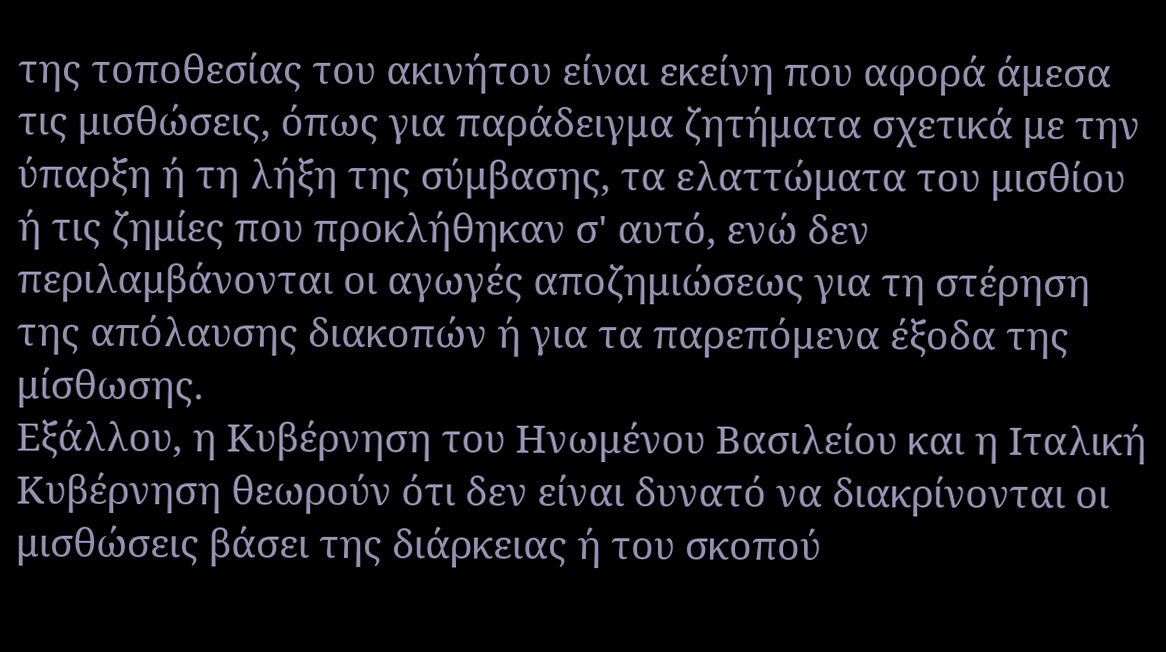της τοποθεσίας του ακινήτου είναι εκείνη που αφορά άμεσα τις μισθώσεις, όπως για παράδειγμα ζητήματα σχετικά με την ύπαρξη ή τη λήξη της σύμβασης, τα ελαττώματα του μισθίου ή τις ζημίες που προκλήθηκαν σ' αυτό, ενώ δεν περιλαμβάνονται οι αγωγές αποζημιώσεως για τη στέρηση της απόλαυσης διακοπών ή για τα παρεπόμενα έξοδα της μίσθωσης.
Εξάλλου, η Κυβέρνηση του Ηνωμένου Βασιλείου και η Ιταλική Κυβέρνηση θεωρούν ότι δεν είναι δυνατό να διακρίνονται οι μισθώσεις βάσει της διάρκειας ή του σκοπού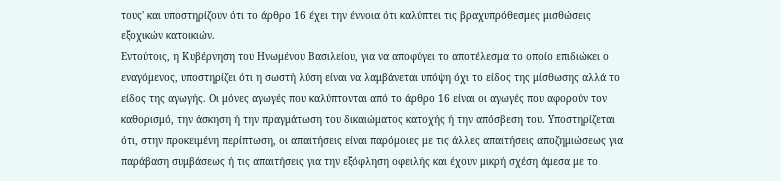τους' και υποστηρίζουν ότι το άρθρο 16 έχει την έννοια ότι καλύπτει τις βραχυπρόθεσμες μισθώσεις εξοχικών κατοικιών.
Εντούτοις, η Κυβέρνηση του Ηνωμένου Βασιλείου, για να αποφύγει το αποτέλεσμα το οποίο επιδιώκει ο εναγόμενος, υποστηρίζει ότι η σωστή λύση είναι να λαμβάνεται υπόψη όχι το είδος της μίσθωσης αλλά το είδος της αγωγής. Οι μόνες αγωγές που καλύπτονται από το άρθρο 16 είναι οι αγωγές που αφορούν τον καθορισμό, την άσκηση ή την πραγμάτωση του δικαιώματος κατοχής ή την απόσβεση του. Υποστηρίζεται ότι, στην προκειμένη περίπτωση, οι απαιτήσεις είναι παρόμοιες με τις άλλες απαιτήσεις αποζημιώσεως για παράβαση συμβάσεως ή τις απαιτήσεις για την εξόφληση οφειλής και έχουν μικρή σχέση άμεσα με το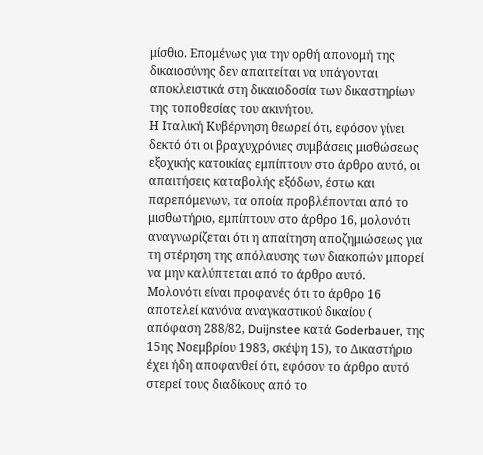μίσθιο. Επομένως για την ορθή απονομή της δικαιοσύνης δεν απαιτείται να υπάγονται αποκλειστικά στη δικαιοδοσία των δικαστηρίων της τοποθεσίας του ακινήτου.
Η Ιταλική Κυβέρνηση θεωρεί ότι, εφόσον γίνει δεκτό ότι οι βραχυχρόνιες συμβάσεις μισθώσεως εξοχικής κατοικίας εμπίπτουν στο άρθρο αυτό, οι απαιτήσεις καταβολής εξόδων, έστω και παρεπόμενων, τα οποία προβλέπονται από το μισθωτήριο, εμπίπτουν στο άρθρο 16, μολονότι αναγνωρίζεται ότι η απαίτηση αποζημιώσεως για τη στέρηση της απόλαυσης των διακοπών μπορεί να μην καλύπτεται από το άρθρο αυτό.
Μολονότι είναι προφανές ότι το άρθρο 16 αποτελεί κανόνα αναγκαστικού δικαίου ( απόφαση 288/82, Duijnstee κατά Goderbauer, της 15ης Νοεμβρίου 1983, σκέψη 15), το Δικαστήριο έχει ήδη αποφανθεί ότι, εφόσον το άρθρο αυτό στερεί τους διαδίκους από το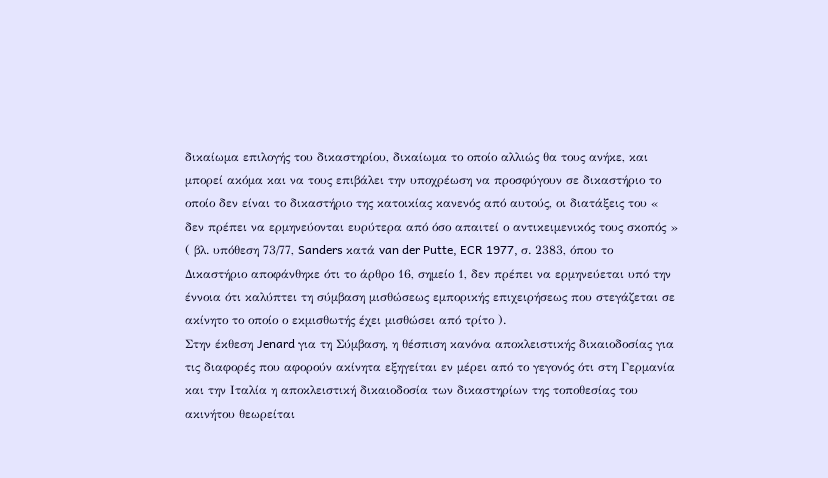δικαίωμα επιλογής του δικαστηρίου, δικαίωμα το οποίο αλλιώς θα τους ανήκε, και μπορεί ακόμα και να τους επιβάλει την υποχρέωση να προσφύγουν σε δικαστήριο το οποίο δεν είναι το δικαστήριο της κατοικίας κανενός από αυτούς, οι διατάξεις του « δεν πρέπει να ερμηνεύονται ευρύτερα από όσο απαιτεί ο αντικειμενικός τους σκοπός » ( βλ. υπόθεση 73/77, Sanders κατά van der Putte, ECR 1977, σ. 2383, όπου το Δικαστήριο αποφάνθηκε ότι το άρθρο 16, σημείο 1, δεν πρέπει να ερμηνεύεται υπό την έννοια ότι καλύπτει τη σύμβαση μισθώσεως εμπορικής επιχειρήσεως που στεγάζεται σε ακίνητο το οποίο ο εκμισθωτής έχει μισθώσει από τρίτο ).
Στην έκθεση Jenard για τη Σύμβαση, η θέσπιση κανόνα αποκλειστικής δικαιοδοσίας για τις διαφορές που αφορούν ακίνητα εξηγείται εν μέρει από το γεγονός ότι στη Γερμανία και την Ιταλία η αποκλειστική δικαιοδοσία των δικαστηρίων της τοποθεσίας του ακινήτου θεωρείται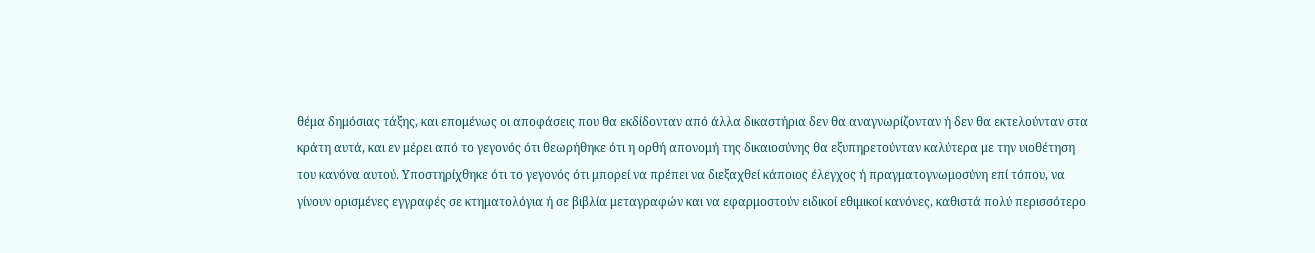θέμα δημόσιας τάξης, και επομένως οι αποφάσεις που θα εκδίδονταν από άλλα δικαστήρια δεν θα αναγνωρίζονταν ή δεν θα εκτελούνταν στα κράτη αυτά, και εν μέρει από το γεγονός ότι θεωρήθηκε ότι η ορθή απονομή της δικαιοσύνης θα εξυπηρετούνταν καλύτερα με την υιοθέτηση του κανόνα αυτού. Υποστηρίχθηκε ότι το γεγονός ότι μπορεί να πρέπει να διεξαχθεί κάποιος έλεγχος ή πραγματογνωμοσύνη επί τόπου, να γίνουν ορισμένες εγγραφές σε κτηματολόγια ή σε βιβλία μεταγραφών και να εφαρμοστούν ειδικοί εθιμικοί κανόνες, καθιστά πολύ περισσότερο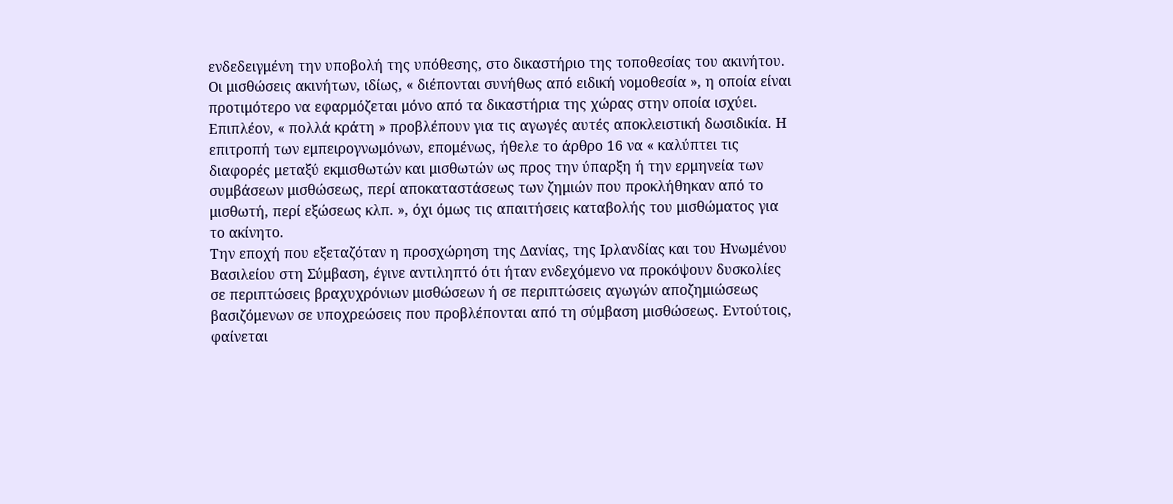ενδεδειγμένη την υποβολή της υπόθεσης, στο δικαστήριο της τοποθεσίας του ακινήτου. Οι μισθώσεις ακινήτων, ιδίως, « διέπονται συνήθως από ειδική νομοθεσία », η οποία είναι προτιμότερο να εφαρμόζεται μόνο από τα δικαστήρια της χώρας στην οποία ισχύει. Επιπλέον, « πολλά κράτη » προβλέπουν για τις αγωγές αυτές αποκλειστική δωσιδικία. Η επιτροπή των εμπειρογνωμόνων, επομένως, ήθελε το άρθρο 16 να « καλύπτει τις διαφορές μεταξύ εκμισθωτών και μισθωτών ως προς την ύπαρξη ή την ερμηνεία των συμβάσεων μισθώσεως, περί αποκαταστάσεως των ζημιών που προκλήθηκαν από το μισθωτή, περί εξώσεως κλπ. », όχι όμως τις απαιτήσεις καταβολής του μισθώματος για το ακίνητο.
Την εποχή που εξεταζόταν η προσχώρηση της Δανίας, της Ιρλανδίας και του Ηνωμένου Βασιλείου στη Σύμβαση, έγινε αντιληπτό ότι ήταν ενδεχόμενο να προκόψουν δυσκολίες σε περιπτώσεις βραχυχρόνιων μισθώσεων ή σε περιπτώσεις αγωγών αποζημιώσεως βασιζόμενων σε υποχρεώσεις που προβλέπονται από τη σύμβαση μισθώσεως. Εντούτοις, φαίνεται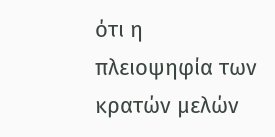ότι η πλειοψηφία των κρατών μελών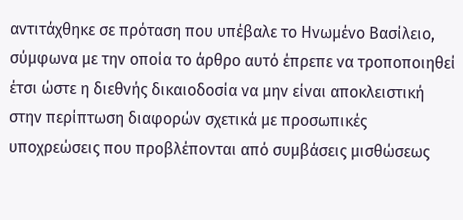αντιτάχθηκε σε πρόταση που υπέβαλε το Ηνωμένο Βασίλειο, σύμφωνα με την οποία το άρθρο αυτό έπρεπε να τροποποιηθεί έτσι ώστε η διεθνής δικαιοδοσία να μην είναι αποκλειστική στην περίπτωση διαφορών σχετικά με προσωπικές υποχρεώσεις που προβλέπονται από συμβάσεις μισθώσεως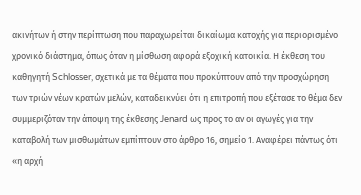ακινήτων ή στην περίπτωση που παραχωρείται δικαίωμα κατοχής για περιορισμένο χρονικό διάστημα, όπως όταν η μίσθωση αφορά εξοχική κατοικία. Η έκθεση του καθηγητή Schlosser, σχετικά με τα θέματα που προκύπτουν από την προσχώρηση των τριών νέων κρατών μελών, καταδεικνύει ότι η επιτροπή που εξέτασε το θέμα δεν συμμεριζόταν την άποψη της έκθεσης Jenard ως προς το αν οι αγωγές για την καταβολή των μισθωμάτων εμπίπτουν στο άρθρο 16, σημείο 1. Αναφέρει πάντως ότι «η αρχή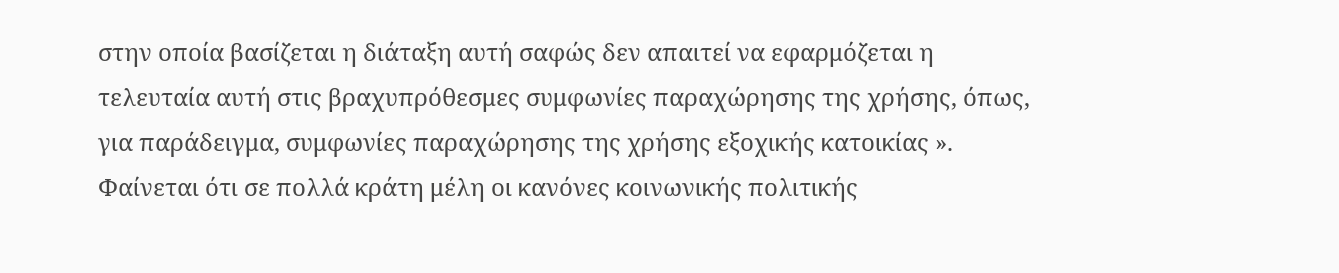στην οποία βασίζεται η διάταξη αυτή σαφώς δεν απαιτεί να εφαρμόζεται η τελευταία αυτή στις βραχυπρόθεσμες συμφωνίες παραχώρησης της χρήσης, όπως, για παράδειγμα, συμφωνίες παραχώρησης της χρήσης εξοχικής κατοικίας ».
Φαίνεται ότι σε πολλά κράτη μέλη οι κανόνες κοινωνικής πολιτικής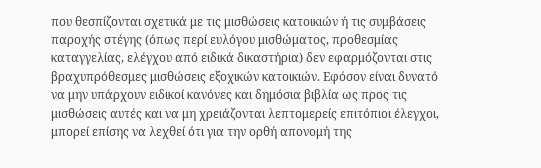που θεσπίζονται σχετικά με τις μισθώσεις κατοικιών ή τις συμβάσεις παροχής στέγης (όπως περί ευλόγου μισθώματος, προθεσμίας καταγγελίας, ελέγχου από ειδικά δικαστήρια) δεν εφαρμόζονται στις βραχυπρόθεσμες μισθώσεις εξοχικών κατοικιών. Εφόσον είναι δυνατό να μην υπάρχουν ειδικοί κανόνες και δημόσια βιβλία ως προς τις μισθώσεις αυτές και να μη χρειάζονται λεπτομερείς επιτόπιοι έλεγχοι, μπορεί επίσης να λεχθεί ότι για την ορθή απονομή της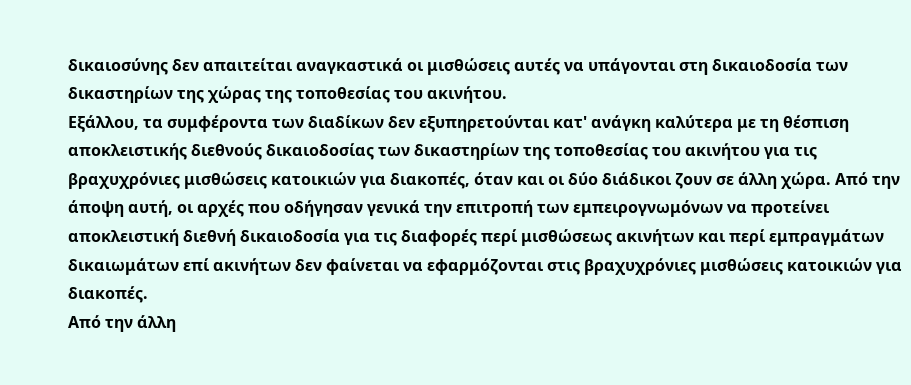δικαιοσύνης δεν απαιτείται αναγκαστικά οι μισθώσεις αυτές να υπάγονται στη δικαιοδοσία των δικαστηρίων της χώρας της τοποθεσίας του ακινήτου.
Εξάλλου, τα συμφέροντα των διαδίκων δεν εξυπηρετούνται κατ' ανάγκη καλύτερα με τη θέσπιση αποκλειστικής διεθνούς δικαιοδοσίας των δικαστηρίων της τοποθεσίας του ακινήτου για τις βραχυχρόνιες μισθώσεις κατοικιών για διακοπές, όταν και οι δύο διάδικοι ζουν σε άλλη χώρα. Από την άποψη αυτή, οι αρχές που οδήγησαν γενικά την επιτροπή των εμπειρογνωμόνων να προτείνει αποκλειστική διεθνή δικαιοδοσία για τις διαφορές περί μισθώσεως ακινήτων και περί εμπραγμάτων δικαιωμάτων επί ακινήτων δεν φαίνεται να εφαρμόζονται στις βραχυχρόνιες μισθώσεις κατοικιών για διακοπές.
Από την άλλη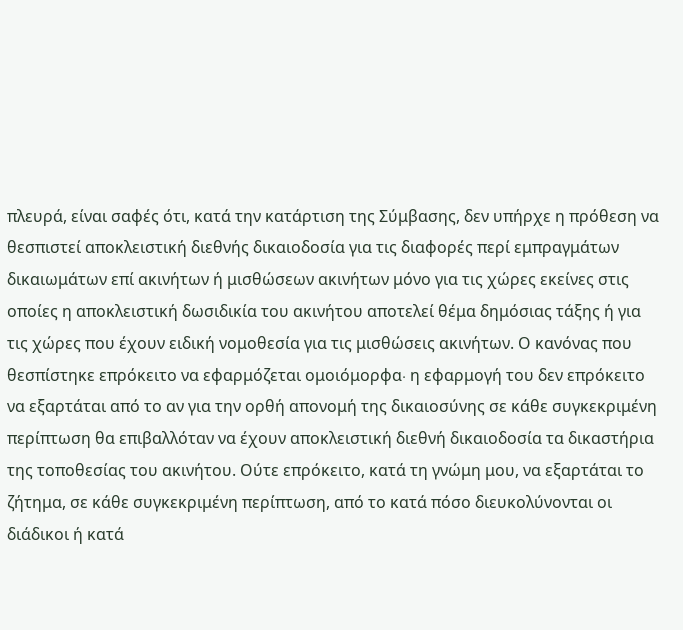πλευρά, είναι σαφές ότι, κατά την κατάρτιση της Σύμβασης, δεν υπήρχε η πρόθεση να θεσπιστεί αποκλειστική διεθνής δικαιοδοσία για τις διαφορές περί εμπραγμάτων δικαιωμάτων επί ακινήτων ή μισθώσεων ακινήτων μόνο για τις χώρες εκείνες στις οποίες η αποκλειστική δωσιδικία του ακινήτου αποτελεί θέμα δημόσιας τάξης ή για τις χώρες που έχουν ειδική νομοθεσία για τις μισθώσεις ακινήτων. Ο κανόνας που θεσπίστηκε επρόκειτο να εφαρμόζεται ομοιόμορφα∙ η εφαρμογή του δεν επρόκειτο να εξαρτάται από το αν για την ορθή απονομή της δικαιοσύνης σε κάθε συγκεκριμένη περίπτωση θα επιβαλλόταν να έχουν αποκλειστική διεθνή δικαιοδοσία τα δικαστήρια της τοποθεσίας του ακινήτου. Ούτε επρόκειτο, κατά τη γνώμη μου, να εξαρτάται το ζήτημα, σε κάθε συγκεκριμένη περίπτωση, από το κατά πόσο διευκολύνονται οι διάδικοι ή κατά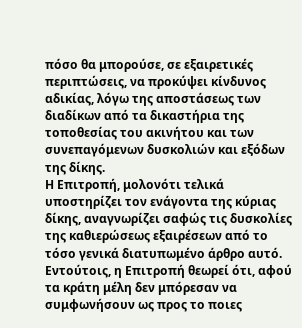πόσο θα μπορούσε, σε εξαιρετικές περιπτώσεις, να προκύψει κίνδυνος αδικίας, λόγω της αποστάσεως των διαδίκων από τα δικαστήρια της τοποθεσίας του ακινήτου και των συνεπαγόμενων δυσκολιών και εξόδων της δίκης.
Η Επιτροπή, μολονότι τελικά υποστηρίζει τον ενάγοντα της κύριας δίκης, αναγνωρίζει σαφώς τις δυσκολίες της καθιερώσεως εξαιρέσεων από το τόσο γενικά διατυπωμένο άρθρο αυτό. Εντούτοις, η Επιτροπή θεωρεί ότι, αφού τα κράτη μέλη δεν μπόρεσαν να συμφωνήσουν ως προς το ποιες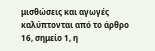μισθώσεις και αγωγές καλύπτονται από το άρθρο 16, σημείο 1, η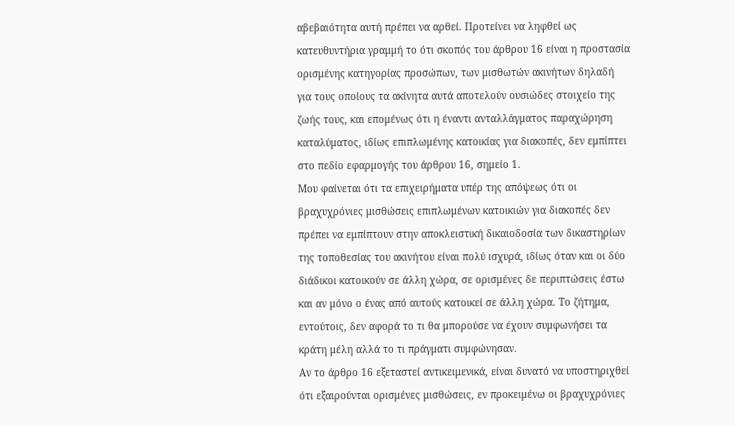αβεβαιότητα αυτή πρέπει να αρθεί. Προτείνει να ληφθεί ως κατευθυντήρια γραμμή το ότι σκοπός του άρθρου 16 είναι η προστασία ορισμένης κατηγορίας προσώπων, των μισθωτών ακινήτων δηλαδή για τους οποίους τα ακίνητα αυτά αποτελούν ουσιώδες στοιχείο της ζωής τους, και επομένως ότι η έναντι ανταλλάγματος παραχώρηση καταλύματος, ιδίως επιπλωμένης κατοικίας για διακοπές, δεν εμπίπτει στο πεδίο εφαρμογής του άρθρου 16, σημείο 1.
Μου φαίνεται ότι τα επιχειρήματα υπέρ της απόψεως ότι οι βραχυχρόνιες μισθώσεις επιπλωμένων κατοικιών για διακοπές δεν πρέπει να εμπίπτουν στην αποκλειστική δικαιοδοσία των δικαστηρίων της τοποθεσίας του ακινήτου είναι πολύ ισχυρά, ιδίως όταν και οι δύο διάδικοι κατοικούν σε άλλη χώρα, σε ορισμένες δε περιπτώσεις έστω και αν μόνο ο ένας από αυτούς κατοικεί σε άλλη χώρα. Το ζήτημα, εντούτοις, δεν αφορά το τι θα μπορούσε να έχουν συμφωνήσει τα κράτη μέλη αλλά το τι πράγματι συμφώνησαν.
Αν το άρθρο 16 εξεταστεί αντικειμενικά, είναι δυνατό να υποστηριχθεί ότι εξαιρούνται ορισμένες μισθώσεις, εν προκειμένω οι βραχυχρόνιες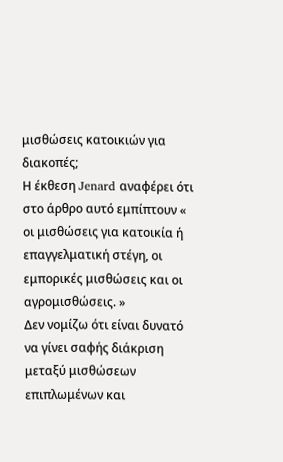μισθώσεις κατοικιών για διακοπές;
Η έκθεση Jenard αναφέρει ότι στο άρθρο αυτό εμπίπτουν « οι μισθώσεις για κατοικία ή επαγγελματική στέγη, οι εμπορικές μισθώσεις και οι αγρομισθώσεις. »
Δεν νομίζω ότι είναι δυνατό να γίνει σαφής διάκριση μεταξύ μισθώσεων επιπλωμένων και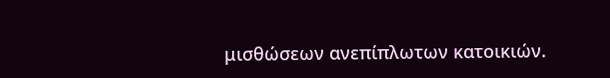μισθώσεων ανεπίπλωτων κατοικιών.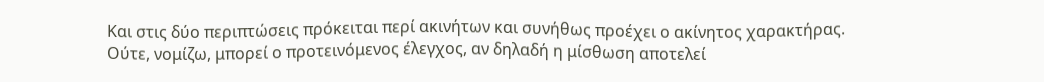Και στις δύο περιπτώσεις πρόκειται περί ακινήτων και συνήθως προέχει ο ακίνητος χαρακτήρας. Ούτε, νομίζω, μπορεί ο προτεινόμενος έλεγχος, αν δηλαδή η μίσθωση αποτελεί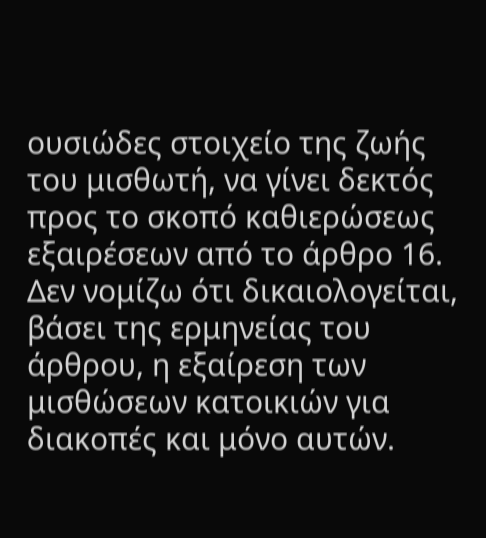ουσιώδες στοιχείο της ζωής του μισθωτή, να γίνει δεκτός προς το σκοπό καθιερώσεως εξαιρέσεων από το άρθρο 16. Δεν νομίζω ότι δικαιολογείται, βάσει της ερμηνείας του άρθρου, η εξαίρεση των μισθώσεων κατοικιών για διακοπές και μόνο αυτών.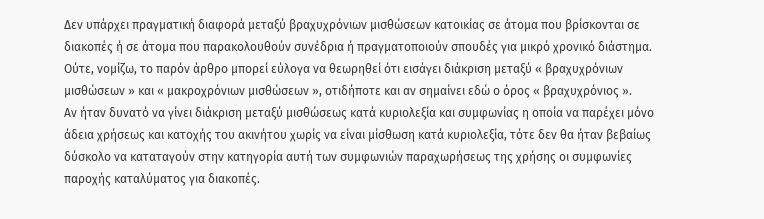Δεν υπάρχει πραγματική διαφορά μεταξύ βραχυχρόνιων μισθώσεων κατοικίας σε άτομα που βρίσκονται σε διακοπές ή σε άτομα που παρακολουθούν συνέδρια ή πραγματοποιούν σπουδές για μικρό χρονικό διάστημα.
Ούτε, νομίζω, το παρόν άρθρο μπορεί εύλογα να θεωρηθεί ότι εισάγει διάκριση μεταξύ « βραχυχρόνιων μισθώσεων » και « μακροχρόνιων μισθώσεων », οτιδήποτε και αν σημαίνει εδώ ο όρος « βραχυχρόνιος ».
Αν ήταν δυνατό να γίνει διάκριση μεταξύ μισθώσεως κατά κυριολεξία και συμφωνίας η οποία να παρέχει μόνο άδεια χρήσεως και κατοχής του ακινήτου χωρίς να είναι μίσθωση κατά κυριολεξία, τότε δεν θα ήταν βεβαίως δύσκολο να καταταγούν στην κατηγορία αυτή των συμφωνιών παραχωρήσεως της χρήσης οι συμφωνίες παροχής καταλύματος για διακοπές.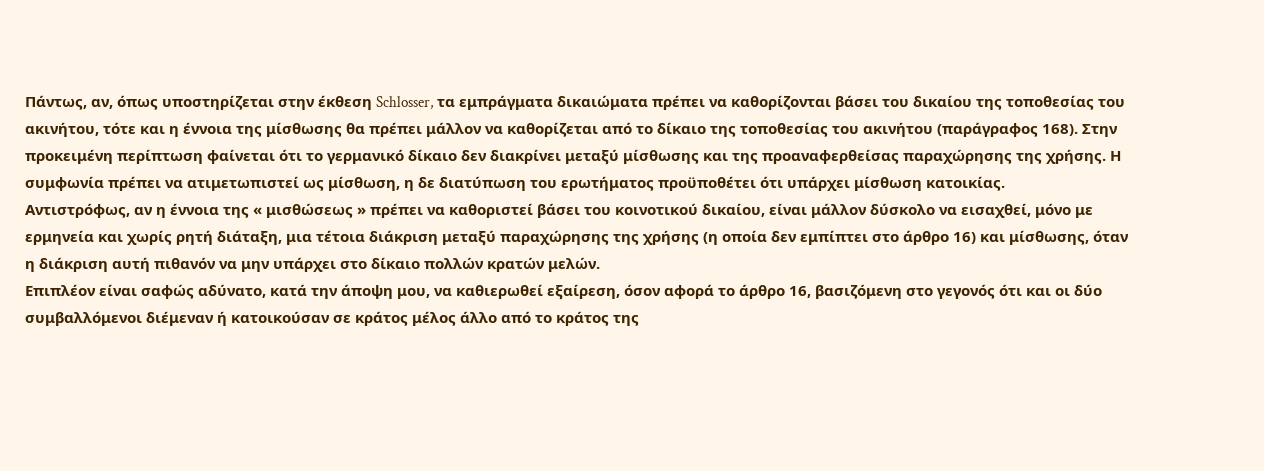Πάντως, αν, όπως υποστηρίζεται στην έκθεση Schlosser, τα εμπράγματα δικαιώματα πρέπει να καθορίζονται βάσει του δικαίου της τοποθεσίας του ακινήτου, τότε και η έννοια της μίσθωσης θα πρέπει μάλλον να καθορίζεται από το δίκαιο της τοποθεσίας του ακινήτου (παράγραφος 168). Στην προκειμένη περίπτωση φαίνεται ότι το γερμανικό δίκαιο δεν διακρίνει μεταξύ μίσθωσης και της προαναφερθείσας παραχώρησης της χρήσης. Η συμφωνία πρέπει να ατιμετωπιστεί ως μίσθωση, η δε διατύπωση του ερωτήματος προϋποθέτει ότι υπάρχει μίσθωση κατοικίας.
Αντιστρόφως, αν η έννοια της « μισθώσεως » πρέπει να καθοριστεί βάσει του κοινοτικού δικαίου, είναι μάλλον δύσκολο να εισαχθεί, μόνο με ερμηνεία και χωρίς ρητή διάταξη, μια τέτοια διάκριση μεταξύ παραχώρησης της χρήσης (η οποία δεν εμπίπτει στο άρθρο 16) και μίσθωσης, όταν η διάκριση αυτή πιθανόν να μην υπάρχει στο δίκαιο πολλών κρατών μελών.
Επιπλέον είναι σαφώς αδύνατο, κατά την άποψη μου, να καθιερωθεί εξαίρεση, όσον αφορά το άρθρο 16, βασιζόμενη στο γεγονός ότι και οι δύο συμβαλλόμενοι διέμεναν ή κατοικούσαν σε κράτος μέλος άλλο από το κράτος της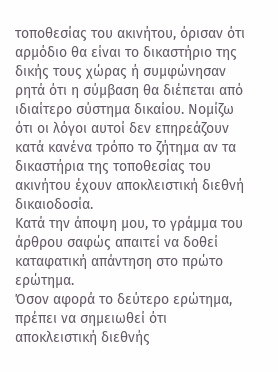τοποθεσίας του ακινήτου, όρισαν ότι αρμόδιο θα είναι το δικαστήριο της δικής τους χώρας ή συμφώνησαν ρητά ότι η σύμβαση θα διέπεται από ιδιαίτερο σύστημα δικαίου. Νομίζω ότι οι λόγοι αυτοί δεν επηρεάζουν κατά κανένα τρόπο το ζήτημα αν τα δικαστήρια της τοποθεσίας του ακινήτου έχουν αποκλειστική διεθνή δικαιοδοσία.
Κατά την άποψη μου, το γράμμα του άρθρου σαφώς απαιτεί να δοθεί καταφατική απάντηση στο πρώτο ερώτημα.
Όσον αφορά το δεύτερο ερώτημα, πρέπει να σημειωθεί ότι αποκλειστική διεθνής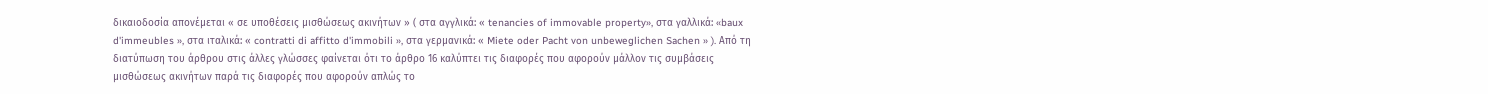δικαιοδοσία απονέμεται « σε υποθέσεις μισθώσεως ακινήτων » ( στα αγγλικά: « tenancies of immovable property», στα γαλλικά: «baux d'immeubles », στα ιταλικά: « contratti di affitto d'immobili », στα γερμανικά: « Miete oder Pacht von unbeweglichen Sachen » ). Από τη διατύπωση του άρθρου στις άλλες γλώσσες φαίνεται ότι το άρθρο 16 καλύπτει τις διαφορές που αφορούν μάλλον τις συμβάσεις μισθώσεως ακινήτων παρά τις διαφορές που αφορούν απλώς το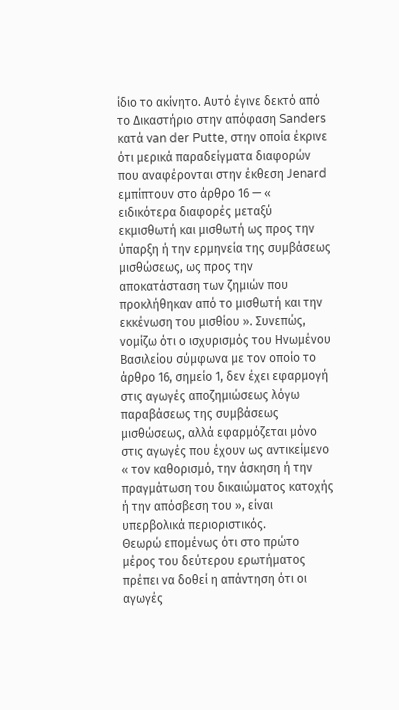ίδιο το ακίνητο. Αυτό έγινε δεκτό από το Δικαστήριο στην απόφαση Sanders κατά van der Putte, στην οποία έκρινε ότι μερικά παραδείγματα διαφορών που αναφέρονται στην έκθεση Jenard εμπίπτουν στο άρθρο 16 — « ειδικότερα διαφορές μεταξύ εκμισθωτή και μισθωτή ως προς την ύπαρξη ή την ερμηνεία της συμβάσεως μισθώσεως, ως προς την αποκατάσταση των ζημιών που προκλήθηκαν από το μισθωτή και την εκκένωση του μισθίου ». Συνεπώς, νομίζω ότι ο ισχυρισμός του Ηνωμένου Βασιλείου σύμφωνα με τον οποίο το άρθρο 16, σημείο 1, δεν έχει εφαρμογή στις αγωγές αποζημιώσεως λόγω παραβάσεως της συμβάσεως μισθώσεως, αλλά εφαρμόζεται μόνο στις αγωγές που έχουν ως αντικείμενο « τον καθορισμό, την άσκηση ή την πραγμάτωση του δικαιώματος κατοχής ή την απόσβεση του », είναι υπερβολικά περιοριστικός.
Θεωρώ επομένως ότι στο πρώτο μέρος του δεύτερου ερωτήματος πρέπει να δοθεί η απάντηση ότι οι αγωγές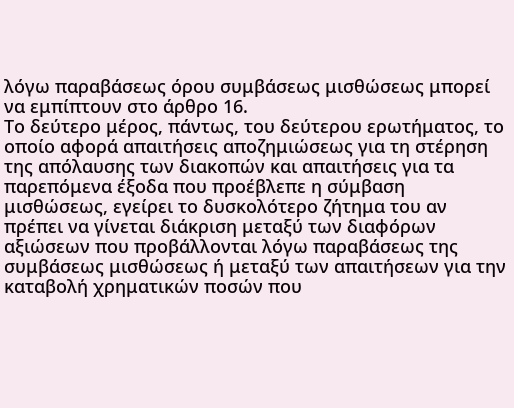λόγω παραβάσεως όρου συμβάσεως μισθώσεως μπορεί να εμπίπτουν στο άρθρο 16.
Το δεύτερο μέρος, πάντως, του δεύτερου ερωτήματος, το οποίο αφορά απαιτήσεις αποζημιώσεως για τη στέρηση της απόλαυσης των διακοπών και απαιτήσεις για τα παρεπόμενα έξοδα που προέβλεπε η σύμβαση μισθώσεως, εγείρει το δυσκολότερο ζήτημα του αν πρέπει να γίνεται διάκριση μεταξύ των διαφόρων αξιώσεων που προβάλλονται λόγω παραβάσεως της συμβάσεως μισθώσεως ή μεταξύ των απαιτήσεων για την καταβολή χρηματικών ποσών που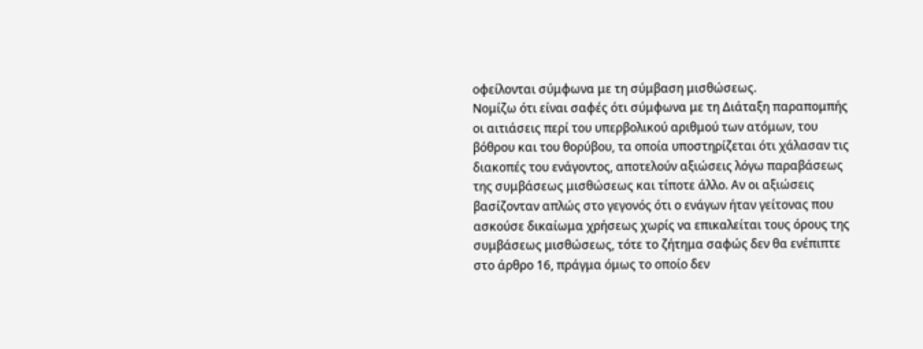οφείλονται σύμφωνα με τη σύμβαση μισθώσεως.
Νομίζω ότι είναι σαφές ότι σύμφωνα με τη Διάταξη παραπομπής οι αιτιάσεις περί του υπερβολικού αριθμού των ατόμων, του βόθρου και του θορύβου, τα οποία υποστηρίζεται ότι χάλασαν τις διακοπές του ενάγοντος, αποτελούν αξιώσεις λόγω παραβάσεως της συμβάσεως μισθώσεως και τίποτε άλλο. Αν οι αξιώσεις βασίζονταν απλώς στο γεγονός ότι ο ενάγων ήταν γείτονας που ασκούσε δικαίωμα χρήσεως χωρίς να επικαλείται τους όρους της συμβάσεως μισθώσεως, τότε το ζήτημα σαφώς δεν θα ενέπιπτε στο άρθρο 16, πράγμα όμως το οποίο δεν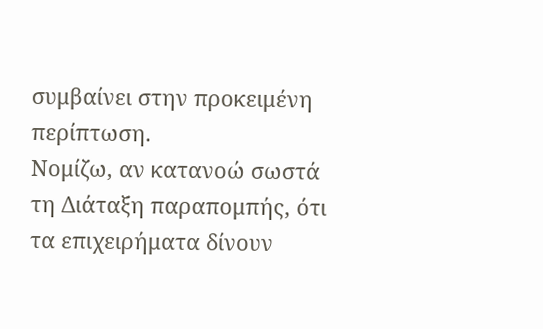συμβαίνει στην προκειμένη περίπτωση.
Νομίζω, αν κατανοώ σωστά τη Διάταξη παραπομπής, ότι τα επιχειρήματα δίνουν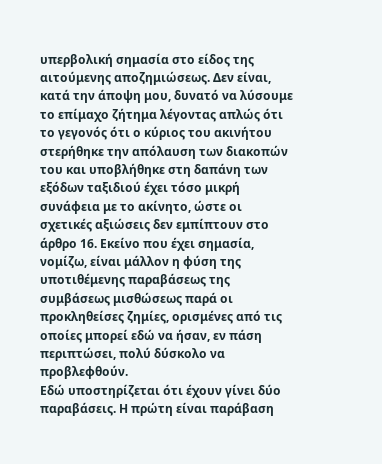υπερβολική σημασία στο είδος της αιτούμενης αποζημιώσεως. Δεν είναι, κατά την άποψη μου, δυνατό να λύσουμε το επίμαχο ζήτημα λέγοντας απλώς ότι το γεγονός ότι ο κύριος του ακινήτου στερήθηκε την απόλαυση των διακοπών του και υποβλήθηκε στη δαπάνη των εξόδων ταξιδιού έχει τόσο μικρή συνάφεια με το ακίνητο, ώστε οι σχετικές αξιώσεις δεν εμπίπτουν στο άρθρο 16. Εκείνο που έχει σημασία, νομίζω, είναι μάλλον η φύση της υποτιθέμενης παραβάσεως της συμβάσεως μισθώσεως παρά οι προκληθείσες ζημίες, ορισμένες από τις οποίες μπορεί εδώ να ήσαν, εν πάση περιπτώσει, πολύ δύσκολο να προβλεφθούν.
Εδώ υποστηρίζεται ότι έχουν γίνει δύο παραβάσεις. Η πρώτη είναι παράβαση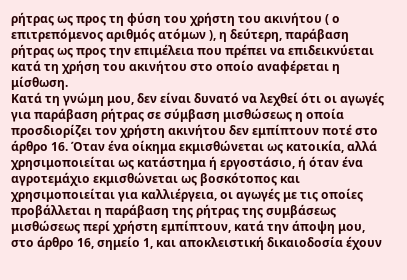ρήτρας ως προς τη φύση του χρήστη του ακινήτου ( ο επιτρεπόμενος αριθμός ατόμων ), η δεύτερη, παράβαση ρήτρας ως προς την επιμέλεια που πρέπει να επιδεικνύεται κατά τη χρήση του ακινήτου στο οποίο αναφέρεται η μίσθωση.
Κατά τη γνώμη μου, δεν είναι δυνατό να λεχθεί ότι οι αγωγές για παράβαση ρήτρας σε σύμβαση μισθώσεως η οποία προσδιορίζει τον χρήστη ακινήτου δεν εμπίπτουν ποτέ στο άρθρο 16. Όταν ένα οίκημα εκμισθώνεται ως κατοικία, αλλά χρησιμοποιείται ως κατάστημα ή εργοστάσιο, ή όταν ένα αγροτεμάχιο εκμισθώνεται ως βοσκότοπος και χρησιμοποιείται για καλλιέργεια, οι αγωγές με τις οποίες προβάλλεται η παράβαση της ρήτρας της συμβάσεως μισθώσεως περί χρήστη εμπίπτουν, κατά την άποψη μου, στο άρθρο 16, σημείο 1, και αποκλειστική δικαιοδοσία έχουν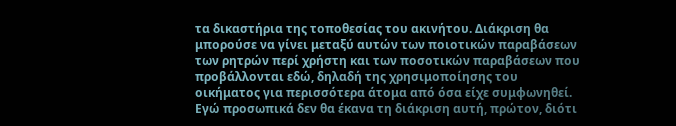τα δικαστήρια της τοποθεσίας του ακινήτου. Διάκριση θα μπορούσε να γίνει μεταξύ αυτών των ποιοτικών παραβάσεων των ρητρών περί χρήστη και των ποσοτικών παραβάσεων που προβάλλονται εδώ, δηλαδή της χρησιμοποίησης του οικήματος για περισσότερα άτομα από όσα είχε συμφωνηθεί. Εγώ προσωπικά δεν θα έκανα τη διάκριση αυτή, πρώτον, διότι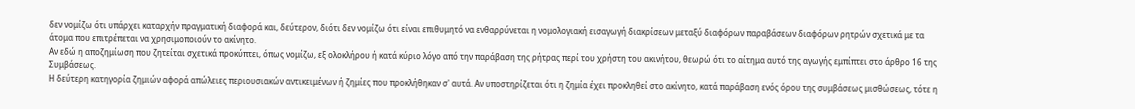δεν νομίζω ότι υπάρχει καταρχήν πραγματική διαφορά και, δεύτερον, διότι δεν νομίζω ότι είναι επιθυμητό να ενθαρρύνεται η νομολογιακή εισαγωγή διακρίσεων μεταξύ διαφόρων παραβάσεων διαφόρων ρητρών σχετικά με τα άτομα που επιτρέπεται να χρησιμοποιούν το ακίνητο.
Αν εδώ η αποζημίωση που ζητείται σχετικά προκύπτει, όπως νομίζω, εξ ολοκλήρου ή κατά κύριο λόγο από την παράβαση της ρήτρας περί του χρήστη του ακινήτου, θεωρώ ότι το αίτημα αυτό της αγωγής εμπίπτει στο άρθρο 16 της Συμβάσεως.
Η δεύτερη κατηγορία ζημιών αφορά απώλειες περιουσιακών αντικειμένων ή ζημίες που προκλήθηκαν σ' αυτά. Αν υποστηρίζεται ότι η ζημία έχει προκληθεί στο ακίνητο, κατά παράβαση ενός όρου της συμβάσεως μισθώσεως, τότε η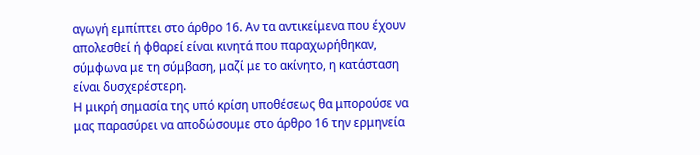αγωγή εμπίπτει στο άρθρο 16. Αν τα αντικείμενα που έχουν απολεσθεί ή φθαρεί είναι κινητά που παραχωρήθηκαν, σύμφωνα με τη σύμβαση, μαζί με το ακίνητο, η κατάσταση είναι δυσχερέστερη.
Η μικρή σημασία της υπό κρίση υποθέσεως θα μπορούσε να μας παρασύρει να αποδώσουμε στο άρθρο 16 την ερμηνεία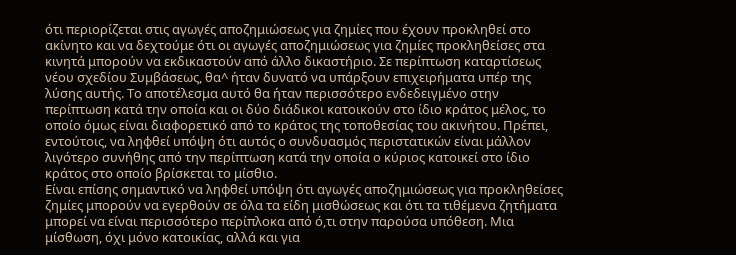ότι περιορίζεται στις αγωγές αποζημιώσεως για ζημίες που έχουν προκληθεί στο ακίνητο και να δεχτούμε ότι οι αγωγές αποζημιώσεως για ζημίες προκληθείσες στα κινητά μπορούν να εκδικαστούν από άλλο δικαστήριο. Σε περίπτωση καταρτίσεως νέου σχεδίου Συμβάσεως, θα^ ήταν δυνατό να υπάρξουν επιχειρήματα υπέρ της λύσης αυτής. Το αποτέλεσμα αυτό θα ήταν περισσότερο ενδεδειγμένο στην περίπτωση κατά την οποία και οι δύο διάδικοι κατοικούν στο ίδιο κράτος μέλος, το οποίο όμως είναι διαφορετικό από το κράτος της τοποθεσίας του ακινήτου. Πρέπει, εντούτοις, να ληφθεί υπόψη ότι αυτός ο συνδυασμός περιστατικών είναι μάλλον λιγότερο συνήθης από την περίπτωση κατά την οποία ο κύριος κατοικεί στο ίδιο κράτος στο οποίο βρίσκεται το μίσθιο.
Είναι επίσης σημαντικό να ληφθεί υπόψη ότι αγωγές αποζημιώσεως για προκληθείσες ζημίες μπορούν να εγερθούν σε όλα τα είδη μισθώσεως και ότι τα τιθέμενα ζητήματα μπορεί να είναι περισσότερο περίπλοκα από ό,τι στην παρούσα υπόθεση. Μια μίσθωση, όχι μόνο κατοικίας, αλλά και για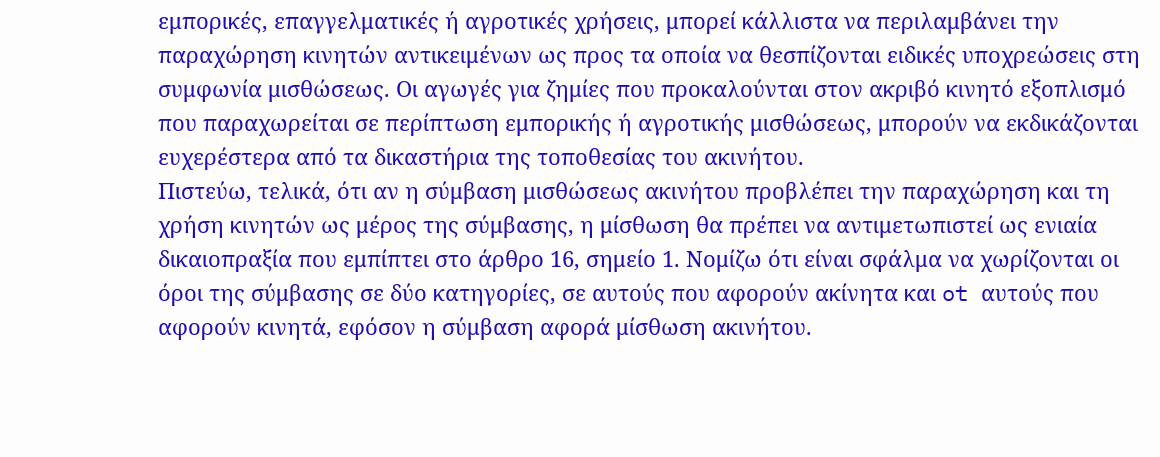εμπορικές, επαγγελματικές ή αγροτικές χρήσεις, μπορεί κάλλιστα να περιλαμβάνει την παραχώρηση κινητών αντικειμένων ως προς τα οποία να θεσπίζονται ειδικές υποχρεώσεις στη συμφωνία μισθώσεως. Οι αγωγές για ζημίες που προκαλούνται στον ακριβό κινητό εξοπλισμό που παραχωρείται σε περίπτωση εμπορικής ή αγροτικής μισθώσεως, μπορούν να εκδικάζονται ευχερέστερα από τα δικαστήρια της τοποθεσίας του ακινήτου.
Πιστεύω, τελικά, ότι αν η σύμβαση μισθώσεως ακινήτου προβλέπει την παραχώρηση και τη χρήση κινητών ως μέρος της σύμβασης, η μίσθωση θα πρέπει να αντιμετωπιστεί ως ενιαία δικαιοπραξία που εμπίπτει στο άρθρο 16, σημείο 1. Νομίζω ότι είναι σφάλμα να χωρίζονται οι όροι της σύμβασης σε δύο κατηγορίες, σε αυτούς που αφορούν ακίνητα και ot αυτούς που αφορούν κινητά, εφόσον η σύμβαση αφορά μίσθωση ακινήτου.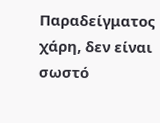Παραδείγματος χάρη, δεν είναι σωστό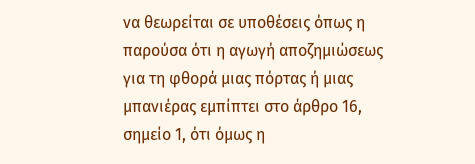να θεωρείται σε υποθέσεις όπως η παρούσα ότι η αγωγή αποζημιώσεως για τη φθορά μιας πόρτας ή μιας μπανιέρας εμπίπτει στο άρθρο 16, σημείο 1, ότι όμως η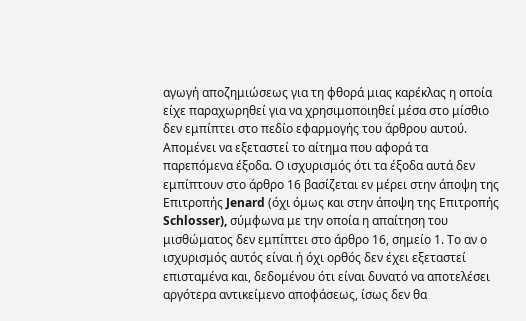αγωγή αποζημιώσεως για τη φθορά μιας καρέκλας η οποία είχε παραχωρηθεί για να χρησιμοποιηθεί μέσα στο μίσθιο δεν εμπίπτει στο πεδίο εφαρμογής του άρθρου αυτού.
Απομένει να εξεταστεί το αίτημα που αφορά τα παρεπόμενα έξοδα. Ο ισχυρισμός ότι τα έξοδα αυτά δεν εμπίπτουν στο άρθρο 16 βασίζεται εν μέρει στην άποψη της Επιτροπής Jenard (όχι όμως και στην άποψη της Επιτροπής Schlosser), σύμφωνα με την οποία η απαίτηση του μισθώματος δεν εμπίπτει στο άρθρο 16, σημείο 1. Το αν ο ισχυρισμός αυτός είναι ή όχι ορθός δεν έχει εξεταστεί επισταμένα και, δεδομένου ότι είναι δυνατό να αποτελέσει αργότερα αντικείμενο αποφάσεως, ίσως δεν θα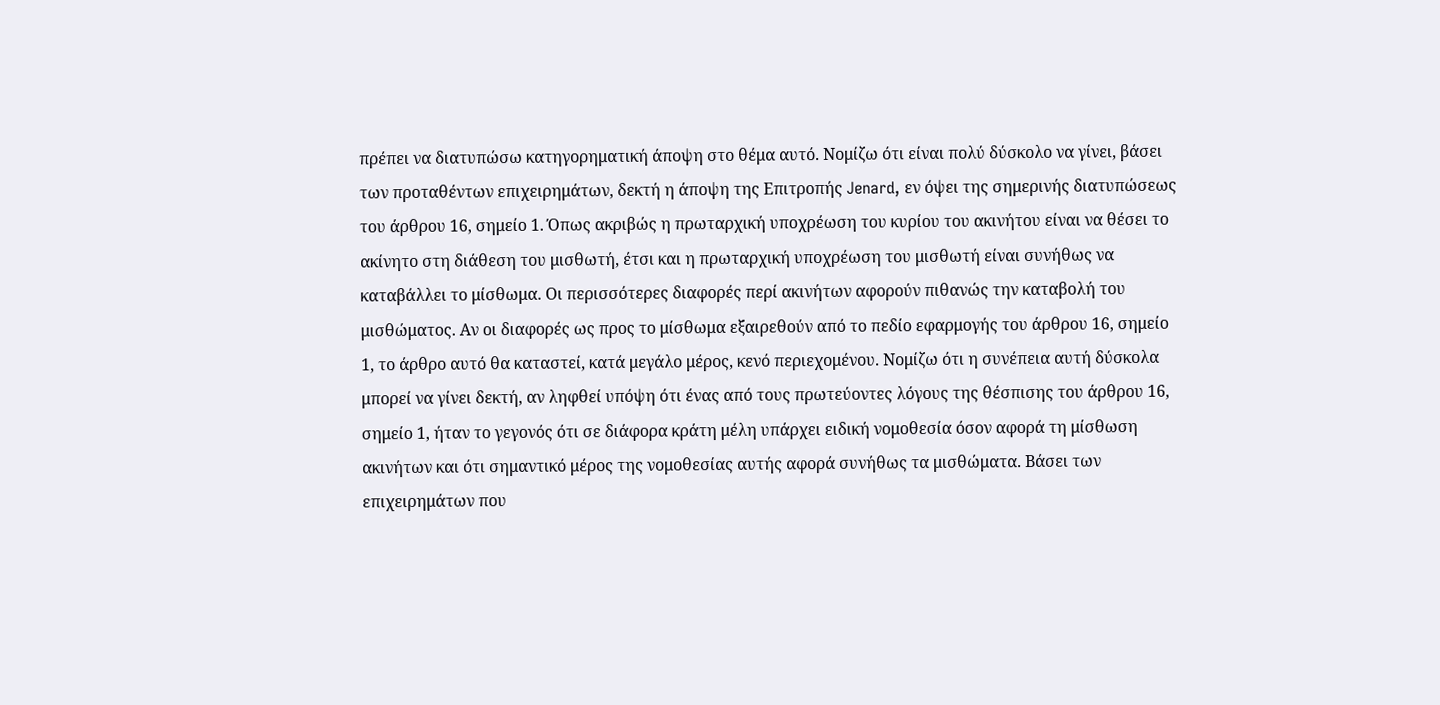πρέπει να διατυπώσω κατηγορηματική άποψη στο θέμα αυτό. Νομίζω ότι είναι πολύ δύσκολο να γίνει, βάσει των προταθέντων επιχειρημάτων, δεκτή η άποψη της Επιτροπής Jenard, εν όψει της σημερινής διατυπώσεως του άρθρου 16, σημείο 1. Όπως ακριβώς η πρωταρχική υποχρέωση του κυρίου του ακινήτου είναι να θέσει το ακίνητο στη διάθεση του μισθωτή, έτσι και η πρωταρχική υποχρέωση του μισθωτή είναι συνήθως να καταβάλλει το μίσθωμα. Οι περισσότερες διαφορές περί ακινήτων αφορούν πιθανώς την καταβολή του μισθώματος. Αν οι διαφορές ως προς το μίσθωμα εξαιρεθούν από το πεδίο εφαρμογής του άρθρου 16, σημείο 1, το άρθρο αυτό θα καταστεί, κατά μεγάλο μέρος, κενό περιεχομένου. Νομίζω ότι η συνέπεια αυτή δύσκολα μπορεί να γίνει δεκτή, αν ληφθεί υπόψη ότι ένας από τους πρωτεύοντες λόγους της θέσπισης του άρθρου 16, σημείο 1, ήταν το γεγονός ότι σε διάφορα κράτη μέλη υπάρχει ειδική νομοθεσία όσον αφορά τη μίσθωση ακινήτων και ότι σημαντικό μέρος της νομοθεσίας αυτής αφορά συνήθως τα μισθώματα. Βάσει των επιχειρημάτων που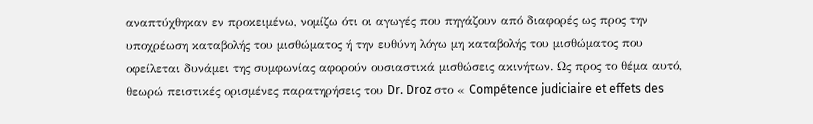αναπτύχθηκαν εν προκειμένω, νομίζω ότι οι αγωγές που πηγάζουν από διαφορές ως προς την υποχρέωση καταβολής του μισθώματος ή την ευθύνη λόγω μη καταβολής του μισθώματος που οφείλεται δυνάμει της συμφωνίας αφορούν ουσιαστικά μισθώσεις ακινήτων. Ως προς το θέμα αυτό, θεωρώ πειστικές ορισμένες παρατηρήσεις του Dr. Droz στο « Compétence judiciaire et effets des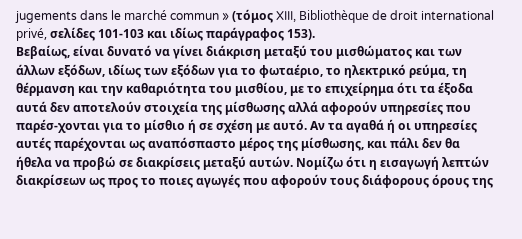jugements dans le marché commun » (τόμος XIII, Bibliothèque de droit international privé, σελίδες 101-103 και ιδίως παράγραφος 153).
Βεβαίως, είναι δυνατό να γίνει διάκριση μεταξύ του μισθώματος και των άλλων εξόδων, ιδίως των εξόδων για το φωταέριο, το ηλεκτρικό ρεύμα, τη θέρμανση και την καθαριότητα του μισθίου, με το επιχείρημα ότι τα έξοδα αυτά δεν αποτελούν στοιχεία της μίσθωσης αλλά αφορούν υπηρεσίες που παρέσ-χονται για το μίσθιο ή σε σχέση με αυτό. Αν τα αγαθά ή οι υπηρεσίες αυτές παρέχονται ως αναπόσπαστο μέρος της μίσθωσης, και πάλι δεν θα ήθελα να προβώ σε διακρίσεις μεταξύ αυτών. Νομίζω ότι η εισαγωγή λεπτών διακρίσεων ως προς το ποιες αγωγές που αφορούν τους διάφορους όρους της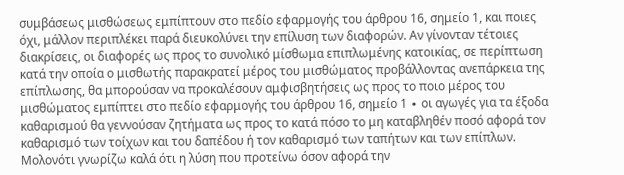συμβάσεως μισθώσεως εμπίπτουν στο πεδίο εφαρμογής του άρθρου 16, σημείο 1, και ποιες όχι, μάλλον περιπλέκει παρά διευκολύνει την επίλυση των διαφορών. Αν γίνονταν τέτοιες διακρίσεις, οι διαφορές ως προς το συνολικό μίσθωμα επιπλωμένης κατοικίας, σε περίπτωση κατά την οποία ο μισθωτής παρακρατεί μέρος του μισθώματος προβάλλοντας ανεπάρκεια της επίπλωσης, θα μπορούσαν να προκαλέσουν αμφισβητήσεις ως προς το ποιο μέρος του μισθώματος εμπίπτει στο πεδίο εφαρμογής του άρθρου 16, σημείο 1 ∙ οι αγωγές για τα έξοδα καθαρισμού θα γεννούσαν ζητήματα ως προς το κατά πόσο το μη καταβληθέν ποσό αφορά τον καθαρισμό των τοίχων και του δαπέδου ή τον καθαρισμό των ταπήτων και των επίπλων.
Μολονότι γνωρίζω καλά ότι η λύση που προτείνω όσον αφορά την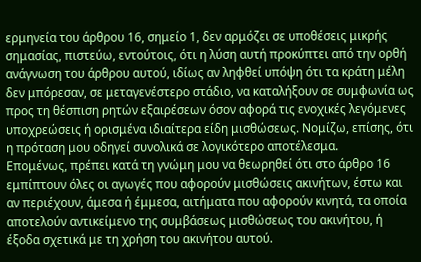ερμηνεία του άρθρου 16, σημείο 1, δεν αρμόζει σε υποθέσεις μικρής σημασίας, πιστεύω, εντούτοις, ότι η λύση αυτή προκύπτει από την ορθή ανάγνωση του άρθρου αυτού, ιδίως αν ληφθεί υπόψη ότι τα κράτη μέλη δεν μπόρεσαν, σε μεταγενέστερο στάδιο, να καταλήξουν σε συμφωνία ως προς τη θέσπιση ρητών εξαιρέσεων όσον αφορά τις ενοχικές λεγόμενες υποχρεώσεις ή ορισμένα ιδιαίτερα είδη μισθώσεως. Νομίζω, επίσης, ότι η πρόταση μου οδηγεί συνολικά σε λογικότερο αποτέλεσμα.
Επομένως, πρέπει κατά τη γνώμη μου να θεωρηθεί ότι στο άρθρο 16 εμπίπτουν όλες οι αγωγές που αφορούν μισθώσεις ακινήτων, έστω και αν περιέχουν, άμεσα ή έμμεσα, αιτήματα που αφορούν κινητά, τα οποία αποτελούν αντικείμενο της συμβάσεως μισθώσεως του ακινήτου, ή έξοδα σχετικά με τη χρήση του ακινήτου αυτού.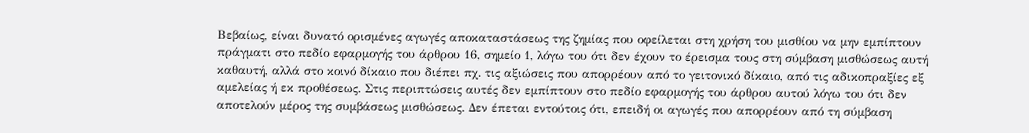Βεβαίως, είναι δυνατό ορισμένες αγωγές αποκαταστάσεως της ζημίας που οφείλεται στη χρήση του μισθίου να μην εμπίπτουν πράγματι στο πεδίο εφαρμογής του άρθρου 16, σημείο 1, λόγω του ότι δεν έχουν το έρεισμα τους στη σύμβαση μισθώσεως αυτή καθαυτή, αλλά στο κοινό δίκαιο που διέπει πχ. τις αξιώσεις που απορρέουν από το γειτονικό δίκαιο, από τις αδικοπραξίες εξ αμελείας ή εκ προθέσεως. Στις περιπτώσεις αυτές δεν εμπίπτουν στο πεδίο εφαρμογής του άρθρου αυτού λόγω του ότι δεν αποτελούν μέρος της συμβάσεως μισθώσεως. Δεν έπεται εντούτοις ότι, επειδή οι αγωγές που απορρέουν από τη σύμβαση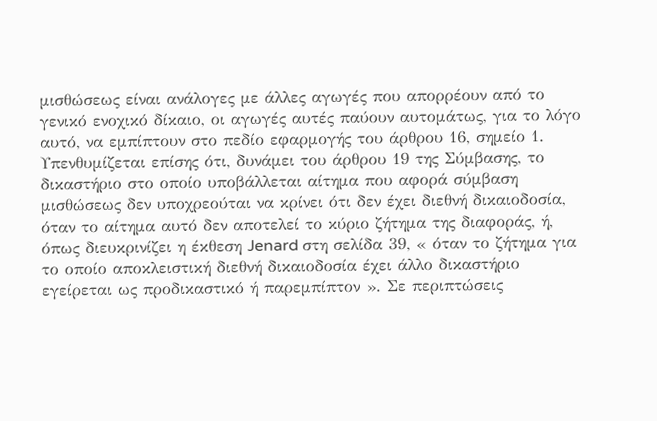μισθώσεως είναι ανάλογες με άλλες αγωγές που απορρέουν από το γενικό ενοχικό δίκαιο, οι αγωγές αυτές παύουν αυτομάτως, για το λόγο αυτό, να εμπίπτουν στο πεδίο εφαρμογής του άρθρου 16, σημείο 1.
Υπενθυμίζεται επίσης ότι, δυνάμει του άρθρου 19 της Σύμβασης, το δικαστήριο στο οποίο υποβάλλεται αίτημα που αφορά σύμβαση μισθώσεως δεν υποχρεούται να κρίνει ότι δεν έχει διεθνή δικαιοδοσία, όταν το αίτημα αυτό δεν αποτελεί το κύριο ζήτημα της διαφοράς, ή, όπως διευκρινίζει η έκθεση Jenard στη σελίδα 39, « όταν το ζήτημα για το οποίο αποκλειστική διεθνή δικαιοδοσία έχει άλλο δικαστήριο εγείρεται ως προδικαστικό ή παρεμπίπτον ». Σε περιπτώσεις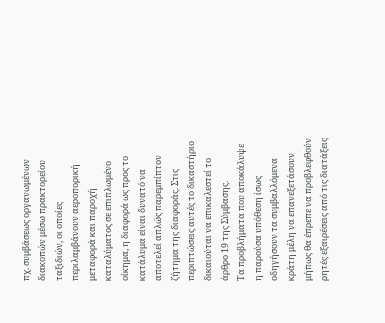πχ. συμβάσεως οργανωμένων διακοπών μέσω πρακτορείου ταξιδιών, οι οποίες περιλαμβάνουν αεροπορική μεταφορά και παροχή καταλύματος σε επιπλωμένο οίκημα, η διαφορά ως προς το κατάλυμα είναι δυνατό να αποτελεί απλώς παρεμπίπτον ζήτημα της διαφοράς. Στις περιπτώσεις αυτές το δικαστήριο δικαιούται να επικαλεστεί το άρθρο 19 της Σύμβασης.
Τα προβλήματα που αποκάλυψε η παρούσα υπόθεση ίσως οδηγήσουν τα συμβαλλόμενα κράτη μέλη να επανεξετάσουν μήπως θα έπρεπε να προβλεφθούν ρητές εξαιρέσεις από τις διατάξεις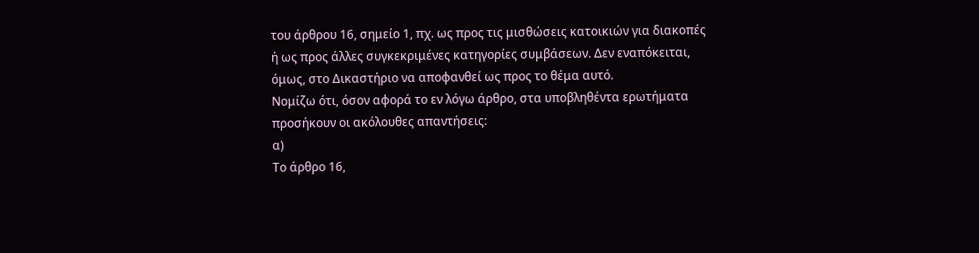του άρθρου 16, σημείο 1, πχ. ως προς τις μισθώσεις κατοικιών για διακοπές ή ως προς άλλες συγκεκριμένες κατηγορίες συμβάσεων. Δεν εναπόκειται, όμως, στο Δικαστήριο να αποφανθεί ως προς το θέμα αυτό.
Νομίζω ότι, όσον αφορά το εν λόγω άρθρο, στα υποβληθέντα ερωτήματα προσήκουν οι ακόλουθες απαντήσεις:
α)
Το άρθρο 16,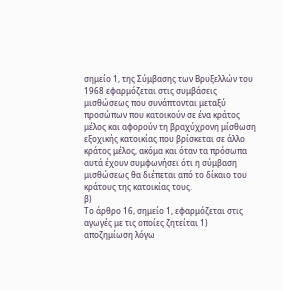σημείο 1, της Σύμβασης των Βρυξελλών του 1968 εφαρμόζεται στις συμβάσεις μισθώσεως που συνάπτονται μεταξύ προσώπων που κατοικούν σε ένα κράτος μέλος και αφορούν τη βραχύχρονη μίσθωση εξοχικής κατοικίας που βρίσκεται σε άλλο κράτος μέλος, ακόμα και όταν τα πρόσωπα αυτά έχουν συμφωνήσει ότι η σύμβαση μισθώσεως θα διέπεται από το δίκαιο του κράτους της κατοικίας τους.
β)
Το άρθρο 16, σημείο 1, εφαρμόζεται στις αγωγές με τις οποίες ζητείται 1) αποζημίωση λόγω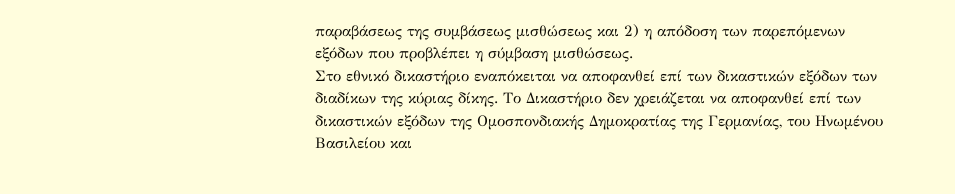παραβάσεως της συμβάσεως μισθώσεως και 2) η απόδοση των παρεπόμενων εξόδων που προβλέπει η σύμβαση μισθώσεως.
Στο εθνικό δικαστήριο εναπόκειται να αποφανθεί επί των δικαστικών εξόδων των διαδίκων της κύριας δίκης. Το Δικαστήριο δεν χρειάζεται να αποφανθεί επί των δικαστικών εξόδων της Ομοσπονδιακής Δημοκρατίας της Γερμανίας, του Ηνωμένου Βασιλείου και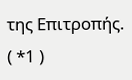της Επιτροπής.
( *1 )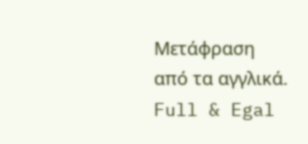Μετάφραση από τα αγγλικά.
Full & Egal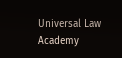Universal Law Academy